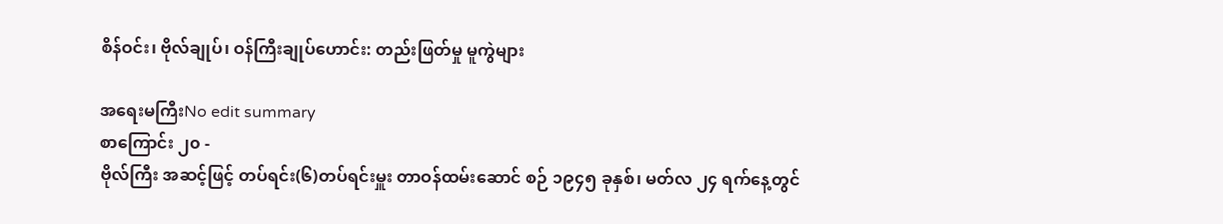စိန်ဝင်း၊ ဗိုလ်ချုပ်၊ ဝန်ကြီးချုပ်ဟောင်း: တည်းဖြတ်မှု မူကွဲများ

အရေးမကြီးNo edit summary
စာကြောင်း ၂၀ -
ဗိုလ်ကြီး အဆင့်ဖြင့် တပ်ရင်း(၆)တပ်ရင်းမှူး တာဝန်ထမ်းဆောင် စဉ် ၁၉၄၅ ခုနှစ်၊ မတ်လ ၂၄ ရက်နေ့တွင်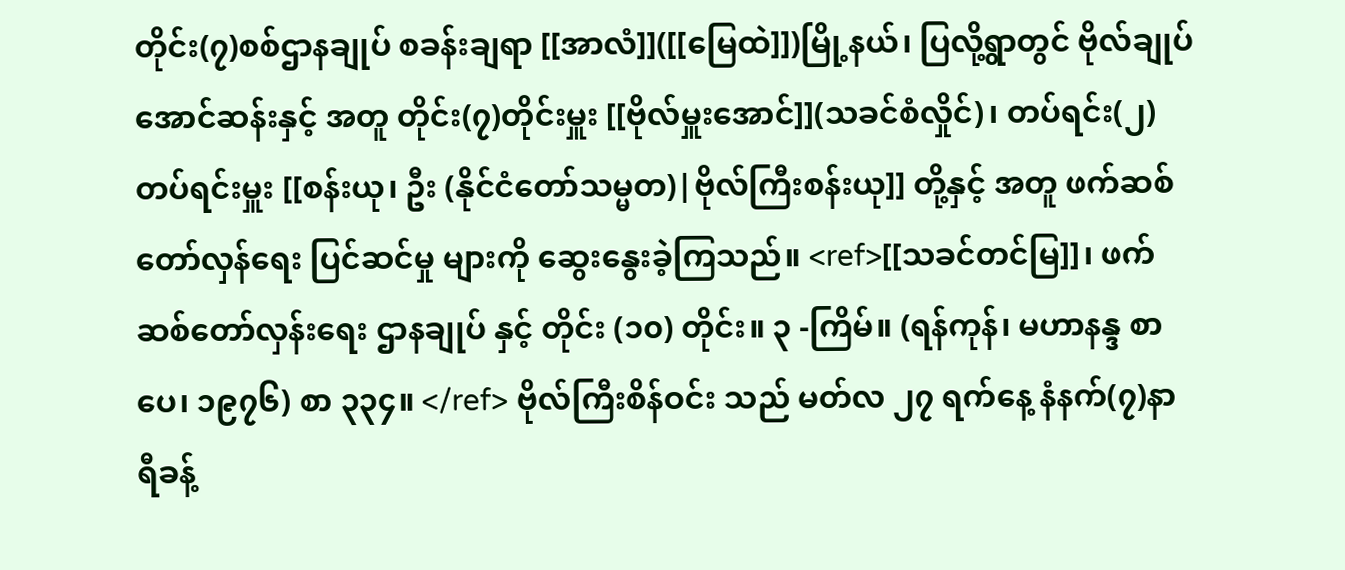တိုင်း(၇)စစ်ဌာနချုပ် စခန်းချရာ [[အာလံ]]([[မြေထဲ]])မြို့နယ်၊ ပြလို့ရွာတွင် ဗိုလ်ချုပ်အောင်ဆန်းနှင့် အတူ တိုင်း(၇)တိုင်းမှူး [[ဗိုလ်မှူးအောင်]](သခင်စံလှိုင်)၊ တပ်ရင်း(၂) တပ်ရင်းမှူး [[စန်းယု၊ ဦး (နိုင်ငံတော်သမ္မတ)|ဗိုလ်ကြီးစန်းယု]] တို့နှင့် အတူ ဖက်ဆစ် တော်လှန်ရေး ပြင်ဆင်မှု များကို ဆွေးနွေးခဲ့ကြသည်။ <ref>[[သခင်တင်မြ]]၊ ဖက်ဆစ်တော်လှန်းရေး ဌာနချုပ် နှင့် တိုင်း (၁၀) တိုင်း။ ၃ -ကြိမ်။ (ရန်ကုန်၊ မဟာနန္ဒ စာပေ၊ ၁၉၇၆) စာ ၃၃၄။ </ref> ဗိုလ်ကြီးစိန်ဝင်း သည် မတ်လ ၂၇ ရက်နေ့ နံနက်(၇)နာရီခန့်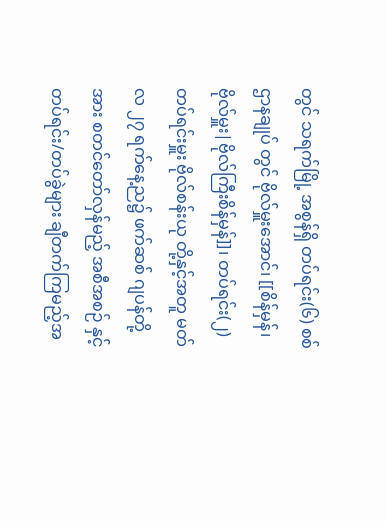တွင် သရက်မြို့ အစွန်ရှိ တပ်ရင်း(၆) စစ်ဌာနချုပ် တွင် ဗိုလ်မှူးအောင်၊ [[စိန်မှန်၊ ဗိုလ်မှူး|ဗိုလ်ကြီးစိန်မှန်]]၊ တပ်ရင်း(၂)တပ်ရင်းမှူး ဗိုလ်စန်းယု တို့နှင့်အတူ မတ်လ ၂၇ ရက်နေ့ည၌ ဖက်ဆစ် ဂျပန်တို့အား စတင်တော်လှန်မည့် အစီအစဉ် နှင့် တပ်ရင်း/တပ်ခွဲများ ချီတက်ကြမည့်အ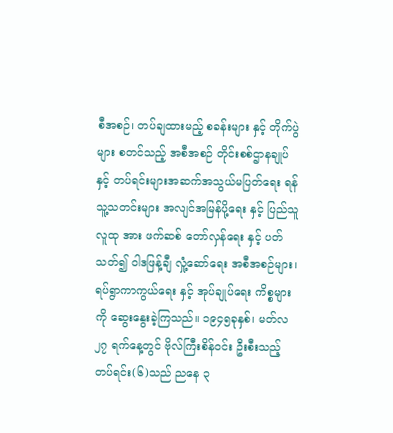စီအစဉ်၊ တပ်ချထားမည့် စခန်းများ နှင့် တိုက်ပွဲများ စတင်သည့် အစီအစဉ် တိုင်းစစ်ဌာနချုပ်နှင့် တပ်ရင်းများအဆက်အသွယ်မပြတ်ရေး ရန်သူ့သတင်းများ အလျင်အမြန်ပို့ရေး နှင့် ပြည်သူလူထု အား ဖက်ဆစ် တော်လှန်ရေး နှင့် ပတ်သတ်၍ ဝါဒဖြန့်ချီ လှုံ့ဆော်ရေး အစီအစဉ်များ၊ ရပ်ရွာကာကွယ်ရေး နှင့် အုပ်ချုပ်ရေး ကိစ္စများကို ဆွေးနွေးခဲ့ကြသည်။ ၁၉၄၅ခုနှစ်၊ မတ်လ ၂၇ ရက်နေ့တွင် ဗိုလ်ကြီးစိန်ဝင်း ဦးစီးသည့် တပ်ရင်း(၆)သည် ညနေ ၃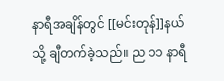နာရီအချိန်တွင် [[မင်းတုန်]]နယ် သို့ ချီတက်ခဲ့သည်။ ည ၁၁ နာရီ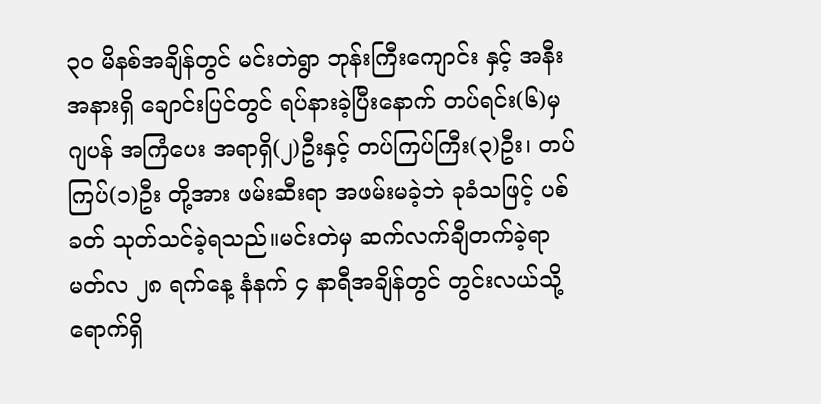၃၀ မိနစ်အချိန်တွင် မင်းတဲရွာ ဘုန်းကြီးကျောင်း နှင့် အနီးအနားရှိ ချောင်းပြင်တွင် ရပ်နားခဲ့ပြီးနောက် တပ်ရင်း(၆)မှ ဂျပန် အကြံပေး အရာရှိ(၂)ဦးနှင့် တပ်ကြပ်ကြီး(၃)ဦး၊ တပ်ကြပ်(၁)ဦး တို့အား ဖမ်းဆီးရာ အဖမ်းမခဲ့ဘဲ ခုခံသဖြင့် ပစ်ခတ် သုတ်သင်ခဲ့ရသည်။မင်းတဲမှ ဆက်လက်ချီတက်ခဲ့ရာ မတ်လ ၂၈ ရက်နေ့ နံနက် ၄ နာရီအချိန်တွင် တွင်းလယ်သို့ ရောက်ရှိ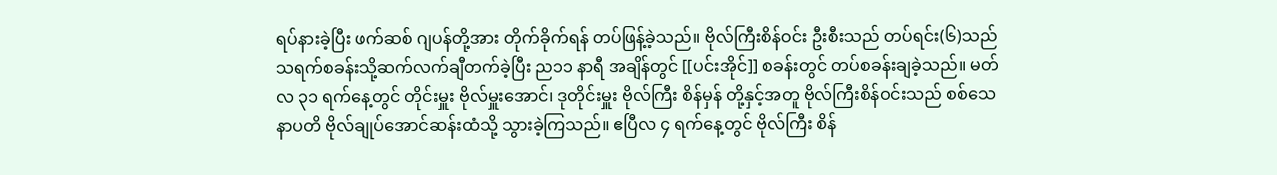ရပ်နားခဲ့ပြီး ဖက်ဆစ် ဂျပန်တို့အား တိုက်ခိုက်ရန် တပ်ဖြန့်ခဲ့သည်။ ဗိုလ်ကြီးစိန်ဝင်း ဦးစီးသည် တပ်ရင်း(၆)သည် သရက်စခန်းသို့ဆက်လက်ချီတက်ခဲ့ပြီး ည၁၁ နာရီ အချိန်တွင် [[ပင်းအိုင်]] စခန်းတွင် တပ်စခန်းချခဲ့သည်။ မတ်လ ၃၁ ရက်နေ့တွင် တိုင်းမှူး ဗိုလ်မှူးအောင်၊ ဒုတိုင်းမှူး ဗိုလ်ကြီး စိန်မှန် တို့နှင့်အတူ ဗိုလ်ကြီးစိန်ဝင်းသည် စစ်သေနာပတိ ဗိုလ်ချုပ်အောင်ဆန်းထံသို့ သွားခဲ့ကြသည်။ ဧပြီလ ၄ ရက်နေ့တွင် ဗိုလ်ကြီး စိန်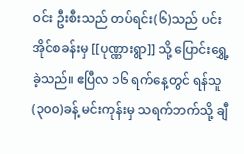ဝင်း ဦးစီးသည် တပ်ရင်း(၆)သည် ပင်းအိုင်စခန်းမှ [[ပုဏ္ဏားရွာ]] သို့ ပြောင်းရွှေ့ခဲ့သည်။ ဧပြီလ ၁၆ ရက်နေ့တွင် ရန်သူ(၃၀၀)ခန့် မင်းကုန်းမှ သရက်ဘက်သို့ ချီ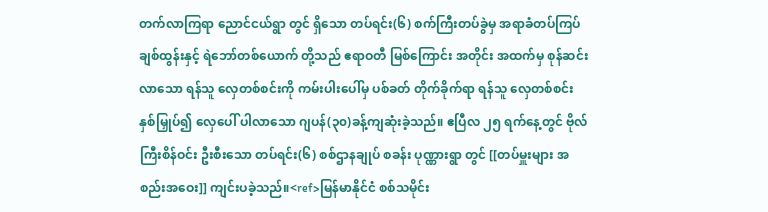တက်လာကြရာ ညောင်ငယ်ရွာ တွင် ရှိသော တပ်ရင်း(၆) စက်ကြီးတပ်ခွဲမှ အရာခံတပ်ကြပ် ချစ်ထွန်းနှင့် ရဲဘော်တစ်ယောက် တို့သည် ဧရာဝတီ မြစ်ကြောင်း အတိုင်း အထက်မှ စုန်ဆင်းလာသော ရန်သူ လှေတစ်စင်းကို ကမ်းပါးပေါ်မှ ပစ်ခတ် တိုက်ခိုက်ရာ ရန်သူ လှေတစ်စင်း နှစ်မြှုပ်၍ လှေပေါ် ပါလာသော ဂျပန်(၃၀)ခန့်ကျဆုံးခဲ့သည်။ ဧပြီလ ၂၅ ရက်နေ့တွင် ဗိုလ်ကြီးစိန်ဝင်း ဦးစီးသော တပ်ရင်း(၆) စစ်ဌာနချုပ် စခန်း ပုဏ္ဏားရွာ တွင် [[တပ်မှူးများ အစည်းအဝေး]] ကျင်းပခဲ့သည်။<ref>မြန်မာနိုင်ငံ စစ်သမိုင်း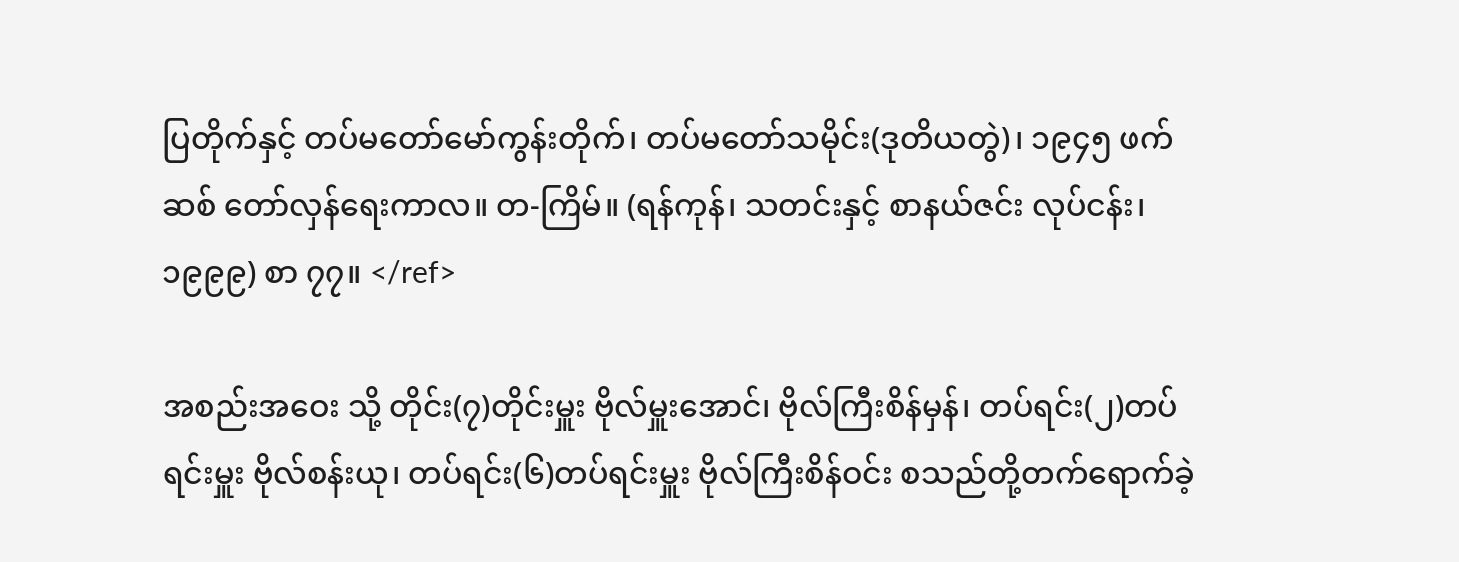ပြတိုက်နှင့် တပ်မတော်မော်ကွန်းတိုက်၊ တပ်မတော်သမိုင်း(ဒုတိယတွဲ)၊ ၁၉၄၅ ဖက်ဆစ် တော်လှန်ရေးကာလ။ တ-ကြိမ်။ (ရန်ကုန်၊ သတင်းနှင့် စာနယ်ဇင်း လုပ်ငန်း၊ ၁၉၉၉) စာ ၇၇။ </ref>

အစည်းအဝေး သို့ တိုင်း(၇)တိုင်းမှူး ဗိုလ်မှူးအောင်၊ ဗိုလ်ကြီးစိန်မှန်၊ တပ်ရင်း(၂)တပ်ရင်းမှူး ဗိုလ်စန်းယု၊ တပ်ရင်း(၆)တပ်ရင်းမှူး ဗိုလ်ကြီးစိန်ဝင်း စသည်တို့တက်ရောက်ခဲ့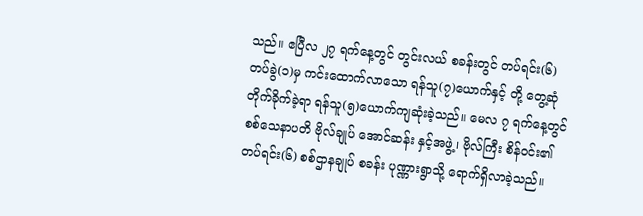သည်။ ဧပြီလ ၂၇ ရက်နေ့တွင် တွင်းလယ် စခန်းတွင် တပ်ရင်း(၆)တပ်ခွဲ(၁)မှ ကင်းထောက်လာသော ရန်သူ(၇)ယောက်နှင့် တို့ တွေ့ဆုံ တိုက်ခိုက်ခဲ့ရာ ရန်သူ(၅)ယောက်ကျဆုံးခဲ့သည်။ မေလ ၇ ရက်နေ့တွင် စစ်သေနာပတိ ဗိုလ်ချုပ် အောင်ဆန်း နှင့်အဖွဲ့၊ ဗိုလ်ကြီး စိန်ဝင်း၏ တပ်ရင်း(၆) စစ်ဌာနချုပ် စခန်း ပုဏ္ဏားရွာသို့ ရောက်ရှိလာခဲ့သည်။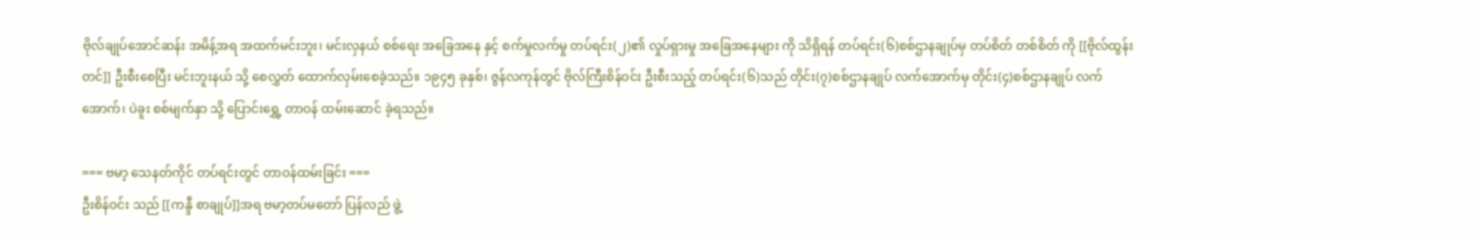ဗိုလ်ချုပ်အောင်ဆန်း အမိန့်အရ အထက်မင်းဘူး၊ မင်းလှနယ် စစ်ရေး အခြေအနေ နှင့် စက်မှုလက်မှု တပ်ရင်း(၂)၏ လှုပ်ရှားမှု အခြေအနေများ ကို သိရှိရန် တပ်ရင်း(၆)စစ်ဌာနချုပ်မှ တပ်စိတ် တစ်စိတ် ကို [[ဗိုလ်ထွန်းတင်]] ဦးစီးစေပြီး မင်းဘူးနယ် သို့ စေလွှတ် ထောက်လှမ်းစေခဲ့သည်။ ၁၉၄၅ ခုနှစ်၊ ဇွန်လကုန်တွင် ဗိုလ်ကြီးစိန်ဝင်း ဦးစီးသည့် တပ်ရင်း(၆)သည် တိုင်း(၇)စစ်ဌာနချုပ် လက်အောက်မှ တိုင်း(၄)စစ်ဌာနချုပ် လက်အောက်၊ ပဲခူး စစ်မျက်နှာ သို့ ပြောင်းရွှေ့ တာဝန် ထမ်းဆောင် ခဲ့ရသည်။

=== ဗမာ့ သေနတ်ကိုင် တပ်ရင်းတွင် တာဝန်ထမ်းခြင်း ===
ဦးစိန်ဝင်း သည် [[ကန္ဒီ စာချုပ်]]အရ ဗမာ့တပ်မတော် ပြန်လည် ဖွဲ့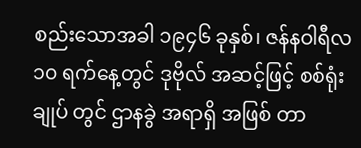စည်းသောအခါ ၁၉၄၆ ခုနှစ်၊ ဇန်နဝါရီလ ၁၀ ရက်နေ့တွင် ဒုဗိုလ် အဆင့်ဖြင့် စစ်ရုံးချုပ် တွင် ဌာနခွဲ အရာရှိ အဖြစ် တာ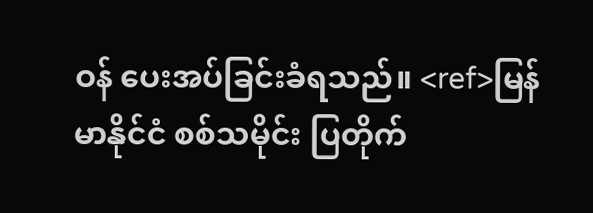ဝန် ပေးအပ်ခြင်းခံရသည်။ <ref>မြန်မာနိုင်ငံ စစ်သမိုင်း ပြတိုက်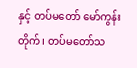နှင့် တပ်မတော် မော်ကွန်းတိုက်၊ တပ်မတော်သ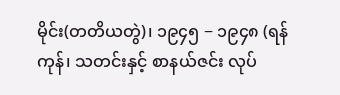မိုင်း(တတိယတွဲ)၊ ၁၉၄၅ − ၁၉၄၈ (ရန်ကုန်၊ သတင်းနှင့် စာနယ်ဇင်း လုပ်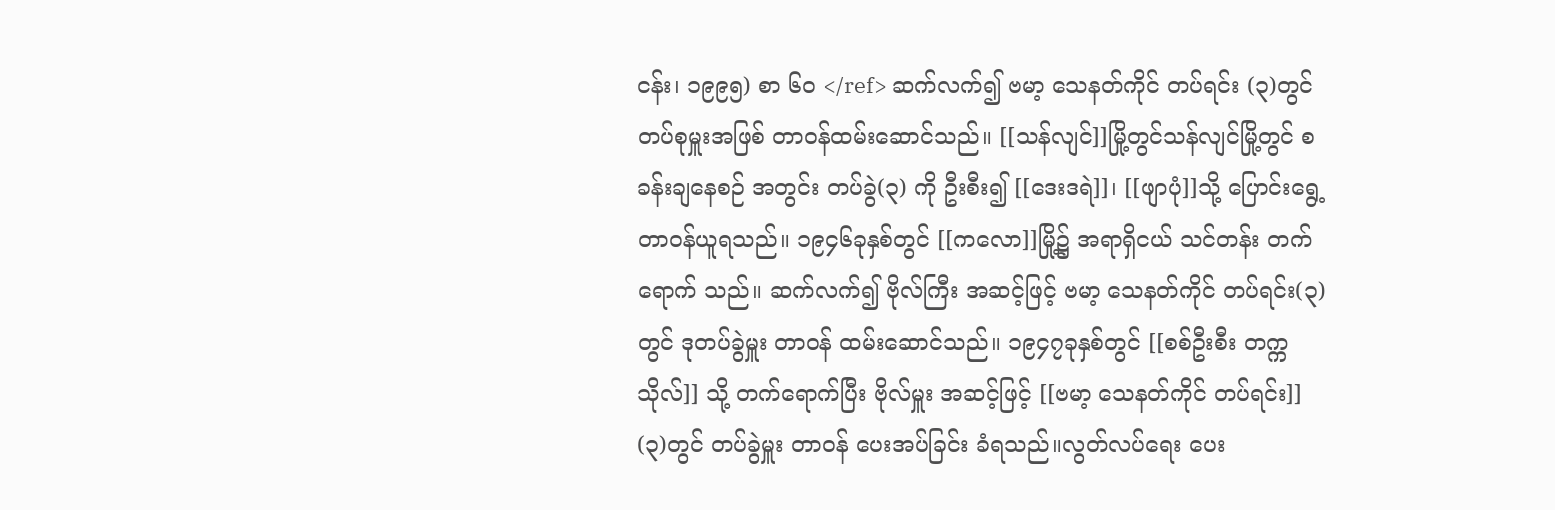ငန်း၊ ၁၉၉၅) စာ ၆၀ </ref> ဆက်လက်၍ ဗမာ့ သေနတ်ကိုင် တပ်ရင်း (၃)တွင် တပ်စုမှူးအဖြစ် တာဝန်ထမ်းဆောင်သည်။ [[သန်လျင်]]မြို့တွင်သန်လျင်မြို့တွင် စခန်းချနေစဉ် အတွင်း တပ်ခွဲ(၃) ကို ဦးစီး၍ [[ဒေးဒရဲ]]၊ [[ဖျာပုံ]]သို့ ပြောင်းရွေ့တာဝန်ယူရသည်။ ၁၉၄၆ခုနှစ်တွင် [[ကလော]]မြို့၌ အရာရှိငယ် သင်တန်း တက်ရောက် သည်။ ဆက်လက်၍ ဗိုလ်ကြီး အဆင့်ဖြင့် ဗမာ့ သေနတ်ကိုင် တပ်ရင်း(၃)တွင် ဒုတပ်ခွဲမှူး တာဝန် ထမ်းဆောင်သည်။ ၁၉၄၇ခုနှစ်တွင် [[စစ်ဦးစီး တက္ကသိုလ်]] သို့ တက်ရောက်ပြီး ဗိုလ်မှူး အဆင့်ဖြင့် [[ဗမာ့ သေနတ်ကိုင် တပ်ရင်း]] (၃)တွင် တပ်ခွဲမှူး တာဝန် ပေးအပ်ခြင်း ခံရသည်။လွတ်လပ်ရေး ပေး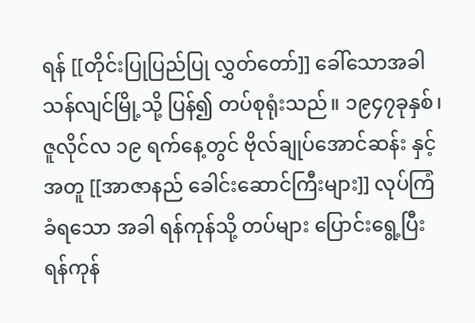ရန် [[တိုင်းပြုပြည်ပြု လွှတ်တော်]] ခေါ်သောအခါ သန်လျင်မြို့သို့ ပြန်၍ တပ်စုရုံးသည်။ ၁၉၄၇ခုနှစ်၊ ဇူလိုင်လ ၁၉ ရက်နေ့တွင် ဗိုလ်ချုပ်အောင်ဆန်း နှင့်အတူ [[အာဇာနည် ခေါင်းဆောင်ကြီးများ]] လုပ်ကြံ ခံရသော အခါ ရန်ကုန်သို့ တပ်များ ပြောင်းရွေ့ပြီး ရန်ကုန်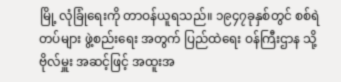မြို့ လုံခြုံရေးကို တာဝန်ယူရသည်။ ၁၉၄၇ခုနှစ်တွင် စစ်ရဲတပ်များ ဖွဲ့စည်းရေး အတွက် ပြည်ထဲရေး ဝန်ကြီးဌာန သို့ ဗိုလ်မှူး အဆင့်ဖြင့် အထူးအ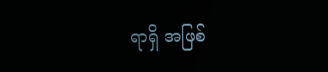ရာရှိ အဖြစ်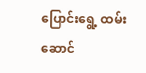ပြောင်းရွေ့ ထမ်းဆောင်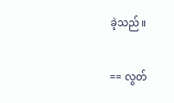ခဲ့သည်။

== လွတ်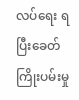လပ်ရေး ရပြီးခေတ် ကြိုးပမ်းမှု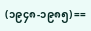(၁၉၄၈-၁၉၈၅) ==